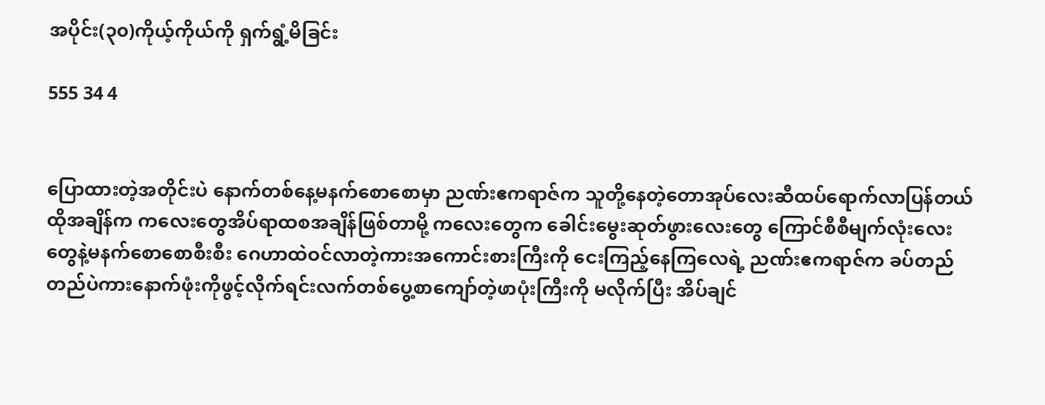အပိုင်း(၃၀)ကိုယ့်ကိုယ်ကို ရှက်ရွံ့မိခြင်း

555 34 4


ပြောထားတဲ့အတိုင်းပဲ နောက်တစ်နေ့မနက်စောစောမှာ ညဏ်းဧကရာဇ်က သူတို့နေတဲ့တောအုပ်လေးဆီထပ်ရောက်လာပြန်တယ် ထိုအချိန်က ကလေးတွေအိပ်ရာထစအချိန်ဖြစ်တာမို့ ကလေးတွေက ခေါင်းမွေးဆုတ်ဖွားလေးတွေ ကြောင်စီစီမျက်လုံးလေးတွေနဲ့မနက်စောစောစီးစီး ဂေဟာထဲဝင်လာတဲ့ကားအကောင်းစားကြီးကို ငေးကြည့်နေကြလေရဲ့ ညဏ်းဧကရာဇ်က ခပ်တည်တည်ပဲကားနောက်ဖုံးကိုဖွင့်လိုက်ရင်းလက်တစ်ပွေ့စာကျော်တဲ့ဖာပုံးကြီးကို မလိုက်ပြီး အိပ်ချင်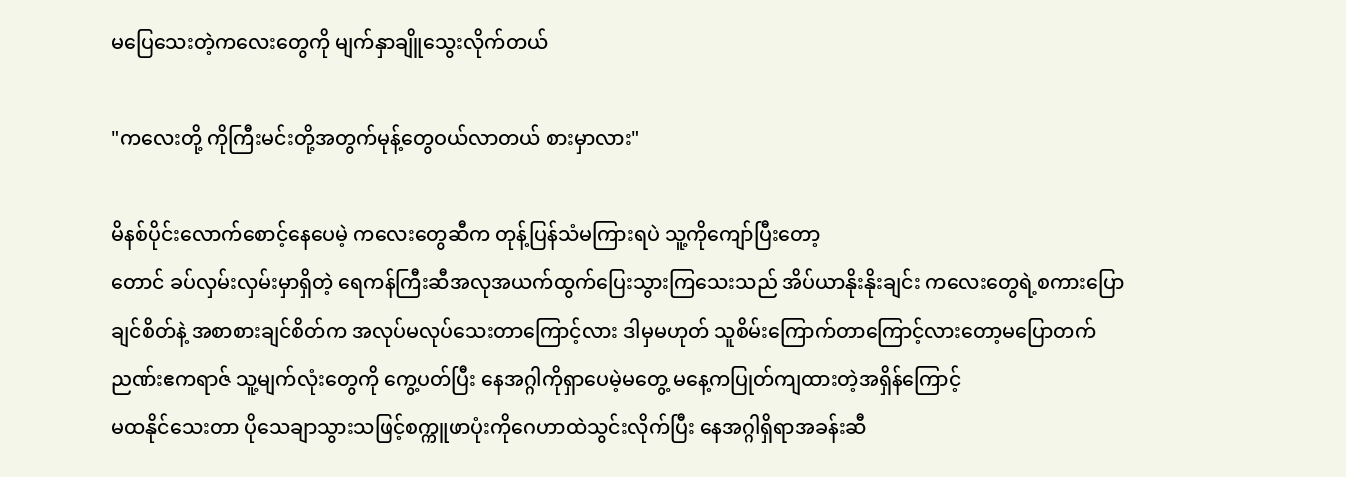မပြေသေးတဲ့ကလေးတွေကို မျက်နှာချိူသွေးလိုက်တယ်

"ကလေးတို့ ကိုကြီးမင်းတို့အတွက်မုန့်တွေဝယ်လာတယ် စားမှာလား"

မိနစ်ပိုင်းလောက်စောင့်နေပေမဲ့ ကလေးတွေဆီက တုန့်ပြန်သံမကြားရပဲ သူ့ကိုကျော်ပြီးတော့
တောင် ခပ်လှမ်းလှမ်းမှာရှိတဲ့ ရေကန်ကြီးဆီအလုအယက်ထွက်ပြေးသွားကြသေးသည် အိပ်ယာနိုးနိုးချင်း ကလေးတွေရဲ့စကားပြောချင်စိတ်နဲ့ အစာစားချင်စိတ်က အလုပ်မလုပ်သေးတာကြောင့်လား ဒါမှမဟုတ် သူစိမ်းကြောက်တာကြောင့်လားတော့မပြောတက် ညဏ်းဧကရာဇ် သူ့မျက်လုံးတွေကို ကွေ့ပတ်ပြီး နေအဂ္ဂါကိုရှာပေမဲ့မတွေ့ မနေ့ကပြုတ်ကျထားတဲ့အရှိန်ကြောင့်
မထနိုင်သေးတာ ပိုသေချာသွားသဖြင့်စက္ကူဖာပုံးကိုဂေဟာထဲသွင်းလိုက်ပြီး နေအဂ္ဂါရှိရာအခန်းဆီ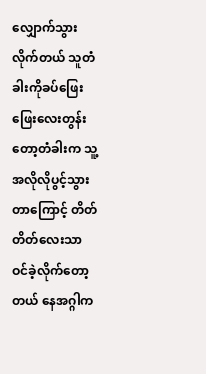လျှောက်သွားလိုက်တယ် သူတံခါးကိုခပ်ဖြေးဖြေးလေးတွန်းတော့တံခါးက သူ့အလိုလိုပွင့်သွားတာကြောင့် တိတ်တိတ်လေးသာ ဝင်ခဲ့လိုက်တော့တယ် နေအဂ္ဂါက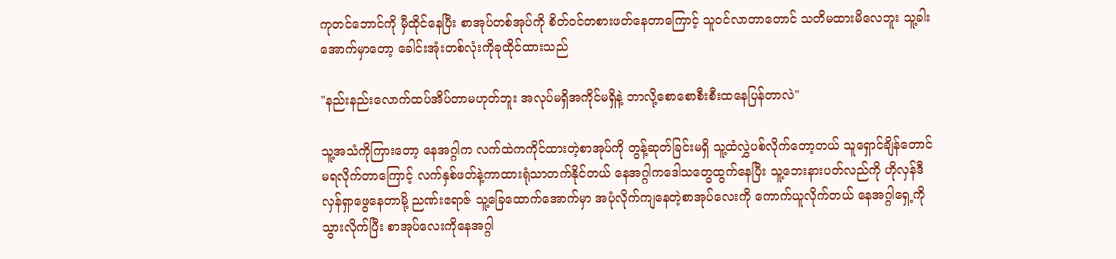ကုတင်ဘောင်ကို မှီထိုင်နေပြီး စာအုပ်တစ်အုပ်ကို စိတ်ဝင်တစားဖတ်နေတာကြောင့် သူဝင်လာတာတောင် သတိမထားမိလေဘူး သူ့ခါးအောက်မှာတော့ ခေါင်းအုံးတစ်လုံးကိုခုထိုင်ထားသည်

"နည်းနည်းလောက်ထပ်အိပ်တာမဟုတ်ဘူး အလုပ်မရှိအကိုင်မရှိနဲ့ ဘာလို့စောစောစီးစီးထနေပြန်တာလဲ"

သူ့အသံကိုကြားတော့ နေအဂ္ဂါက လက်ထဲကကိုင်ထားတဲ့စာအုပ်ကို တွန့်ဆုတ်ခြင်းမရှိ သူ့ထံလွှဲပစ်လိုက်တော့တယ် သူရှောင်ချိန်တောင်မရလိုက်တာကြောင့် လက်နှစ်ဖတ်နဲ့ကာထားရုံသာတက်နိုင်တယ် နေအဂ္ဂါကဒေါသတွေထွက်နေပြီး သူ့ဘေးနားပတ်လည်ကို ဟိုလှန်ဒီလှန်ရှာဖွေနေတာမို့ ညဏ်းဧရာဇ် သူ့ခြေထောက်အောက်မှာ အပုံလိုက်ကျနေတဲ့စာအုပ်လေးကို ကောက်ယူလိုက်တယ် နေအဂ္ဂါရှေ့ကိုသွားလိုက်ပြီး စာအုပ်လေးကိုနေအဂ္ဂါ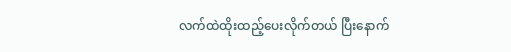လက်ထဲထိုးထည့်ပေးလိုက်တယ် ပြီးနောက်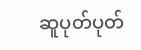ဆူပုတ်ပုတ်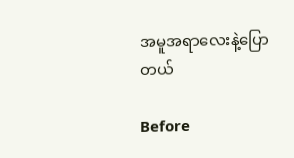အမူအရာလေးနဲ့ပြောတယ်

Before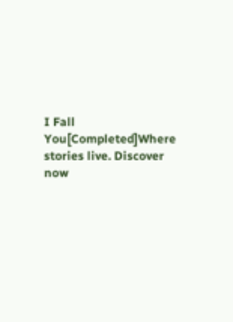I Fall You[Completed]Where stories live. Discover now